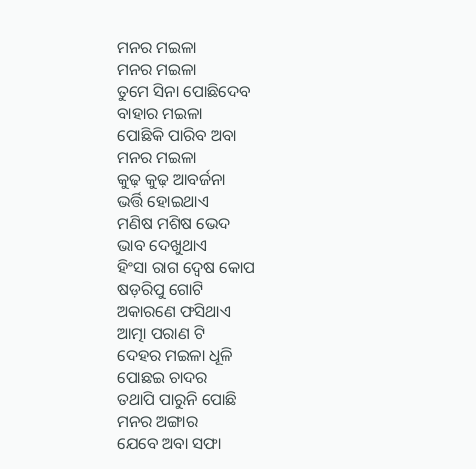ମନର ମଇଳା
ମନର ମଇଳା
ତୁମେ ସିନା ପୋଛିଦେବ
ବାହାର ମଇଳା
ପୋଛିକି ପାରିବ ଅବା
ମନର ମଇଳା
କୁଢ଼ କୁଢ଼ ଆବର୍ଜନା
ଭର୍ତ୍ତି ହୋଇଥାଏ
ମଣିଷ ମଶିଷ ଭେଦ
ଭାବ ଦେଖୁଥାଏ
ହିଂସା ରାଗ ଦ୍ୱେଷ କୋପ
ଷଡ଼ରିପୁ ଗୋଟି
ଅକାରଣେ ଫସିଥାଏ
ଆତ୍ମା ପରାଣ ଟି
ଦେହର ମଇଳା ଧୂଳି
ପୋଛଇ ଚାଦର
ତଥାପି ପାରୁନି ପୋଛି
ମନର ଅଙ୍ଗାର
ଯେବେ ଅବା ସଫା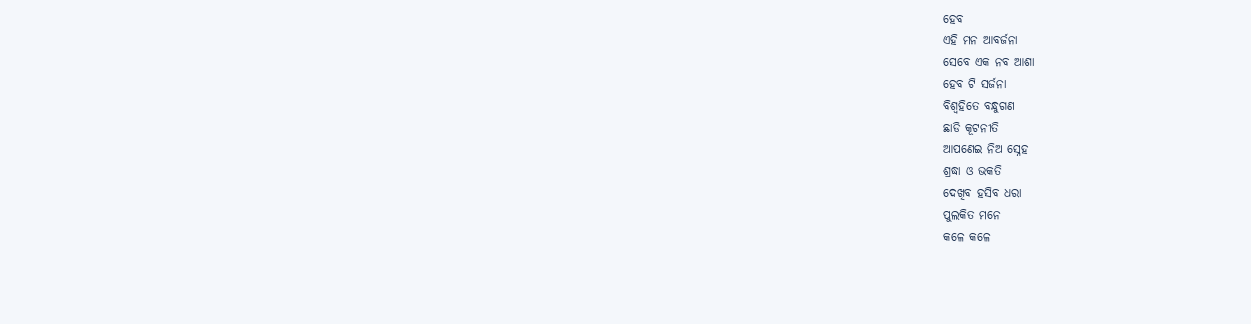ହେବ
ଏହି ମନ ଆବର୍ଜନା
ସେବେ ଏକ ନବ ଆଶା
ହେବ ଟି ସର୍ଜନା
ବିଶ୍ଵହିତେ ବନ୍ଧୁଗଣ
ଛାଡି କୂଟନୀତି
ଆପଣେଇ ନିଅ ସ୍ନେହ
ଶ୍ରଦ୍ଧା ଓ ଭକତି
ଦେଖିବ ହସିବ ଧରା
ପୁଲକିତ ମନେ
କଳେ କଳେ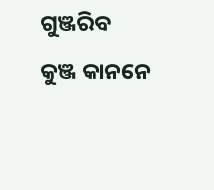ଗୁଞ୍ଜରିବ
କୁଞ୍ଜ କାନନେ